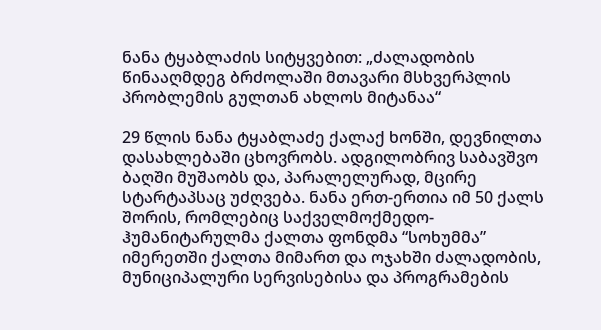ნანა ტყაბლაძის სიტყვებით: „ძალადობის წინააღმდეგ ბრძოლაში მთავარი მსხვერპლის პრობლემის გულთან ახლოს მიტანაა“

29 წლის ნანა ტყაბლაძე ქალაქ ხონში, დევნილთა დასახლებაში ცხოვრობს. ადგილობრივ საბავშვო ბაღში მუშაობს და, პარალელურად, მცირე სტარტაპსაც უძღვება. ნანა ერთ-ერთია იმ 50 ქალს შორის, რომლებიც საქველმოქმედო-ჰუმანიტარულმა ქალთა ფონდმა “სოხუმმა” იმერეთში ქალთა მიმართ და ოჯახში ძალადობის, მუნიციპალური სერვისებისა და პროგრამების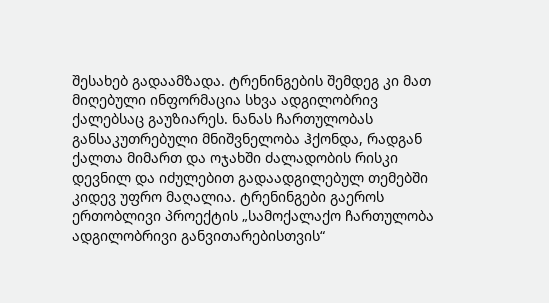შესახებ გადაამზადა. ტრენინგების შემდეგ კი მათ მიღებული ინფორმაცია სხვა ადგილობრივ ქალებსაც გაუზიარეს. ნანას ჩართულობას განსაკუთრებული მნიშვნელობა ჰქონდა, რადგან ქალთა მიმართ და ოჯახში ძალადობის რისკი დევნილ და იძულებით გადაადგილებულ თემებში კიდევ უფრო მაღალია. ტრენინგები გაეროს ერთობლივი პროექტის „სამოქალაქო ჩართულობა ადგილობრივი განვითარებისთვის“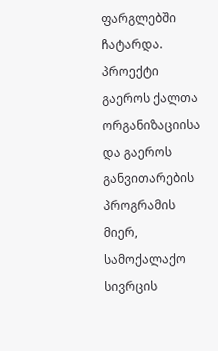ფარგლებში ჩატარდა. პროექტი გაეროს ქალთა ორგანიზაციისა და გაეროს განვითარების პროგრამის მიერ, სამოქალაქო სივრცის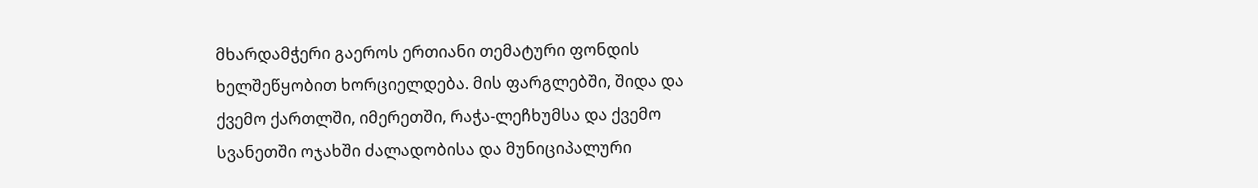მხარდამჭერი გაეროს ერთიანი თემატური ფონდის ხელშეწყობით ხორციელდება. მის ფარგლებში, შიდა და ქვემო ქართლში, იმერეთში, რაჭა-ლეჩხუმსა და ქვემო სვანეთში ოჯახში ძალადობისა და მუნიციპალური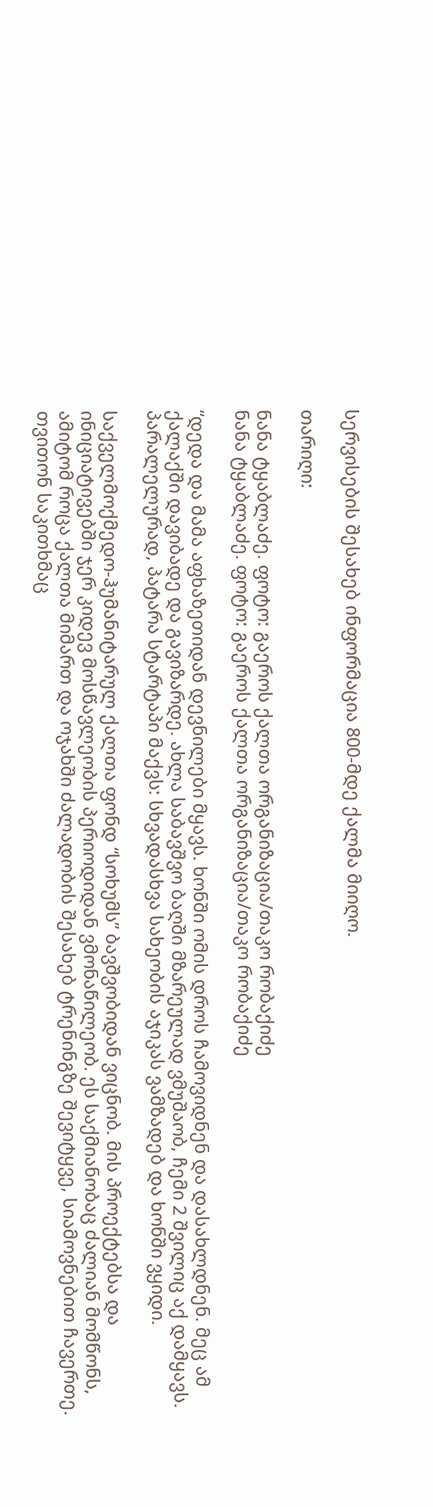სერვისების შესახებ ინფორმაცია 800-მდე ქალმა მიიღო.

თარიღი:

ნანა ტყაბლაძე. ფოტო: გაეროს ქალთა ორგანიზაცია/თაკო რობაქიძე
ნანა ტყაბლაძე. ფოტო: გაეროს ქალთა ორგანიზაცია/თაკო რობაქიძე

“დედა და მამა აფხაზეთიდან დევნილები მყავს. ხონში ომის დროს ჩამოვიდნენ და დასახლდნენ. მეც ამ ქალაქში დავიბადე და გავიზარდე. ახლა საბავშვო ბაღში მზარეულად ვმუშაობ, ჩემი 2 შვილიც აქ დამყავს. პარალელურად, პატარა სტარტაპი მაქვს: სხვადასხვა სახეობის აჯიკას ვამზადებ და ხონში ვყიდი.

საქველმოქმედო-ჰუმანიტარულ ქალთა ფონდ “სოხუმს” ბავშვობიდან ვიცნობ. მის პროექტებსა და ინიციატივებში ჯერ კიდევ მოსწავლეობის პერიოდიდან ვმონაწილეობ. ეს საქმიანობაც ძალიან მომწონს, ამიტომ როცა ქალთა მიმართ და ოჯახში ძალადობის შესახებ ტრენინგზე შევიტყვე, სიამოვნებით ჩავერთე. თვითონ საკითხმაც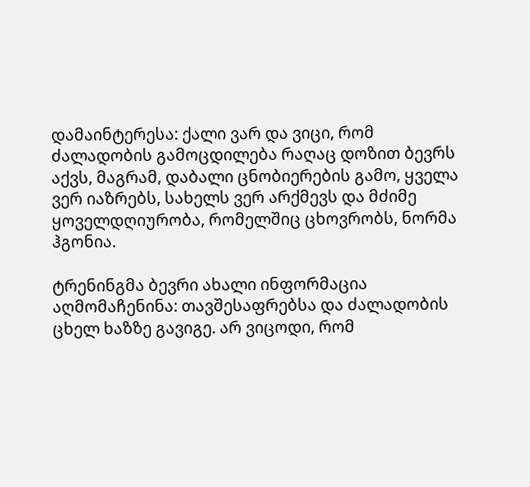დამაინტერესა: ქალი ვარ და ვიცი, რომ ძალადობის გამოცდილება რაღაც დოზით ბევრს აქვს, მაგრამ, დაბალი ცნობიერების გამო, ყველა ვერ იაზრებს, სახელს ვერ არქმევს და მძიმე ყოველდღიურობა, რომელშიც ცხოვრობს, ნორმა ჰგონია.

ტრენინგმა ბევრი ახალი ინფორმაცია აღმომაჩენინა: თავშესაფრებსა და ძალადობის ცხელ ხაზზე გავიგე. არ ვიცოდი, რომ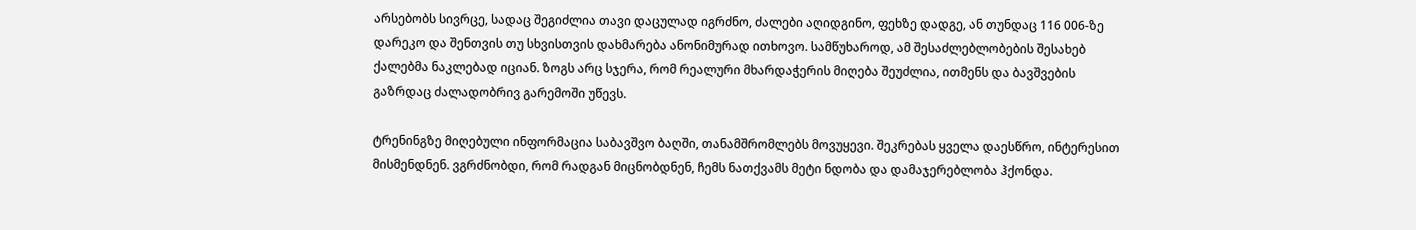არსებობს სივრცე, სადაც შეგიძლია თავი დაცულად იგრძნო, ძალები აღიდგინო, ფეხზე დადგე, ან თუნდაც 116 006-ზე დარეკო და შენთვის თუ სხვისთვის დახმარება ანონიმურად ითხოვო. სამწუხაროდ, ამ შესაძლებლობების შესახებ ქალებმა ნაკლებად იციან. ზოგს არც სჯერა, რომ რეალური მხარდაჭერის მიღება შეუძლია, ითმენს და ბავშვების გაზრდაც ძალადობრივ გარემოში უწევს.

ტრენინგზე მიღებული ინფორმაცია საბავშვო ბაღში, თანამშრომლებს მოვუყევი. შეკრებას ყველა დაესწრო, ინტერესით მისმენდნენ. ვგრძნობდი, რომ რადგან მიცნობდნენ, ჩემს ნათქვამს მეტი ნდობა და დამაჯერებლობა ჰქონდა.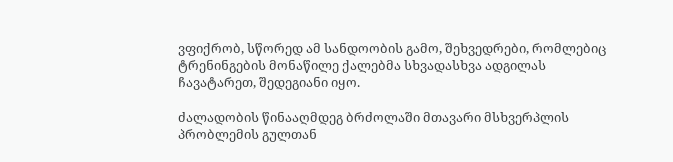ვფიქრობ, სწორედ ამ სანდოობის გამო, შეხვედრები, რომლებიც ტრენინგების მონაწილე ქალებმა სხვადასხვა ადგილას ჩავატარეთ, შედეგიანი იყო.

ძალადობის წინააღმდეგ ბრძოლაში მთავარი მსხვერპლის პრობლემის გულთან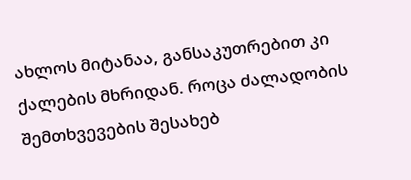ახლოს მიტანაა, განსაკუთრებით კი ქალების მხრიდან. როცა ძალადობის შემთხვევების შესახებ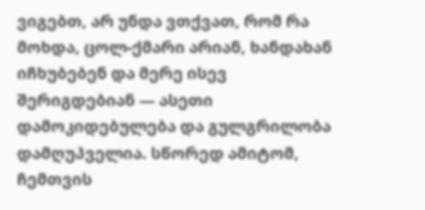ვიგებთ, არ უნდა ვთქვათ, რომ რა მოხდა, ცოლ-ქმარი არიან, ხანდახან იჩხუბებენ და მერე ისევ შერიგდებიან — ასეთი დამოკიდებულება და გულგრილობა დამღუპველია. სწორედ ამიტომ, ჩემთვის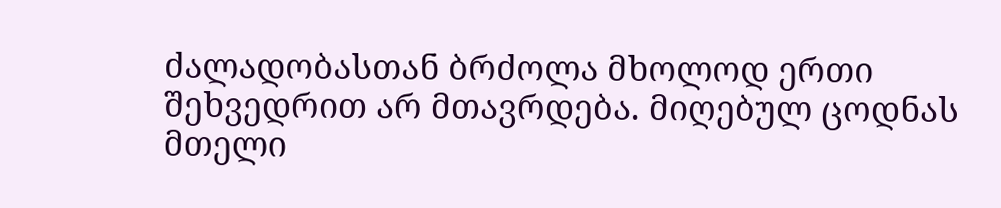ძალადობასთან ბრძოლა მხოლოდ ერთი შეხვედრით არ მთავრდება. მიღებულ ცოდნას მთელი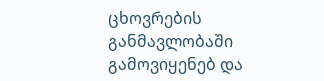ცხოვრების განმავლობაში გამოვიყენებ და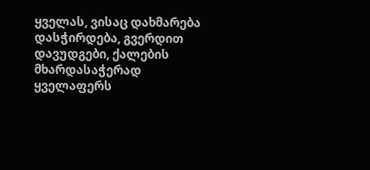ყველას, ვისაც დახმარება დასჭირდება, გვერდით დავუდგები, ქალების მხარდასაჭერად ყველაფერს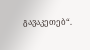გავაკეთებ“.